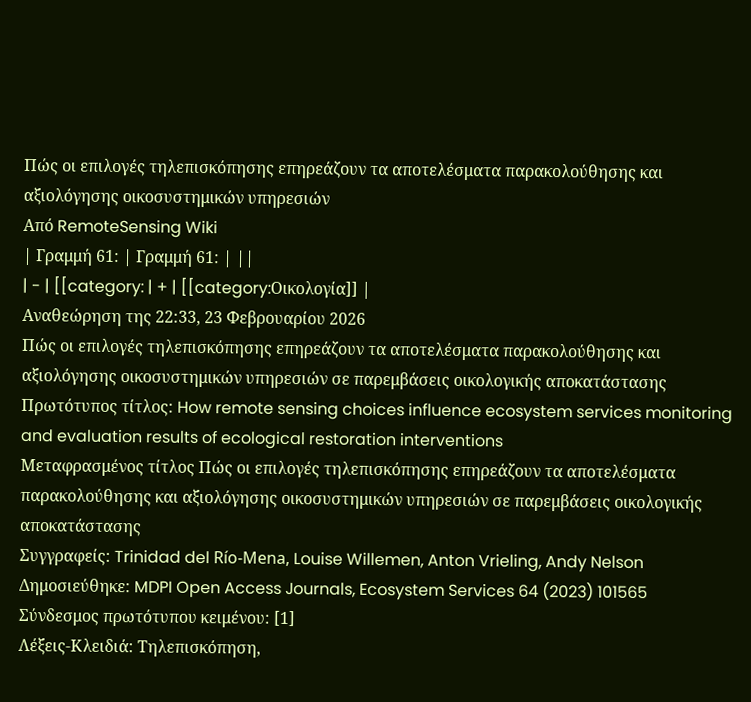Πώς οι επιλογές τηλεπισκόπησης επηρεάζουν τα αποτελέσματα παρακολούθησης και αξιολόγησης οικοσυστημικών υπηρεσιών
Από RemoteSensing Wiki
| Γραμμή 61: | Γραμμή 61: | ||
| - | [[category: | + | [[category:Οικολογία]] |
Αναθεώρηση της 22:33, 23 Φεβρουαρίου 2026
Πώς οι επιλογές τηλεπισκόπησης επηρεάζουν τα αποτελέσματα παρακολούθησης και αξιολόγησης οικοσυστημικών υπηρεσιών σε παρεμβάσεις οικολογικής αποκατάστασης
Πρωτότυπος τίτλος: How remote sensing choices influence ecosystem services monitoring and evaluation results of ecological restoration interventions
Μεταφρασμένος τίτλος Πώς οι επιλογές τηλεπισκόπησης επηρεάζουν τα αποτελέσματα παρακολούθησης και αξιολόγησης οικοσυστημικών υπηρεσιών σε παρεμβάσεις οικολογικής αποκατάστασης
Συγγραφείς: Trinidad del Río-Mena, Louise Willemen, Anton Vrieling, Andy Nelson
Δημοσιεύθηκε: MDPI Open Access Journals, Ecosystem Services 64 (2023) 101565
Σύνδεσμος πρωτότυπου κειμένου: [1]
Λέξεις-Κλειδιά: Τηλεπισκόπηση,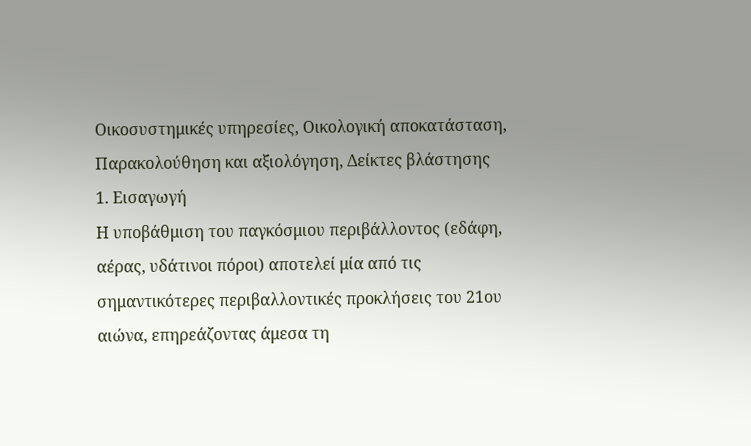Οικοσυστημικές υπηρεσίες, Οικολογική αποκατάσταση, Παρακολούθηση και αξιολόγηση, Δείκτες βλάστησης
1. Εισαγωγή
Η υποβάθμιση του παγκόσμιου περιβάλλοντος (εδάφη, αέρας, υδάτινοι πόροι) αποτελεί μία από τις σημαντικότερες περιβαλλοντικές προκλήσεις του 21ου αιώνα, επηρεάζοντας άμεσα τη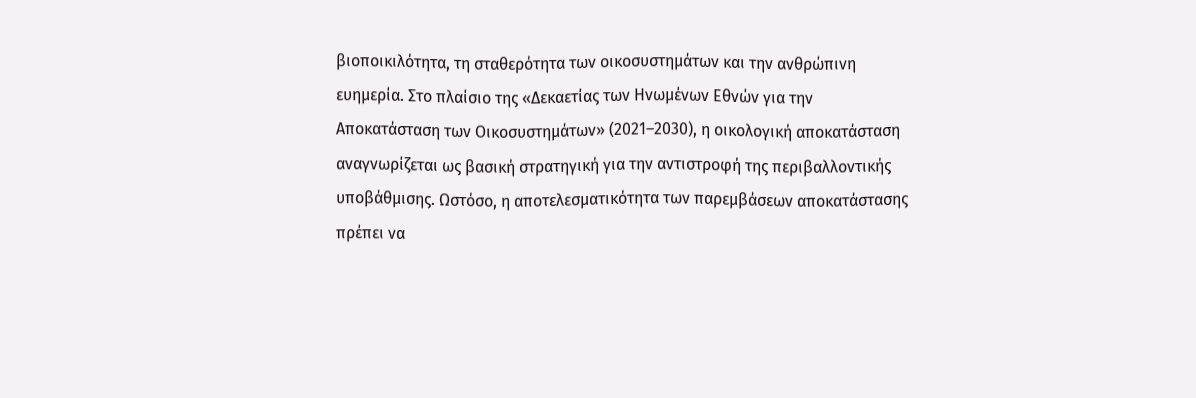βιοποικιλότητα, τη σταθερότητα των οικοσυστημάτων και την ανθρώπινη ευημερία. Στο πλαίσιο της «Δεκαετίας των Ηνωμένων Εθνών για την Αποκατάσταση των Οικοσυστημάτων» (2021–2030), η οικολογική αποκατάσταση αναγνωρίζεται ως βασική στρατηγική για την αντιστροφή της περιβαλλοντικής υποβάθμισης. Ωστόσο, η αποτελεσματικότητα των παρεμβάσεων αποκατάστασης πρέπει να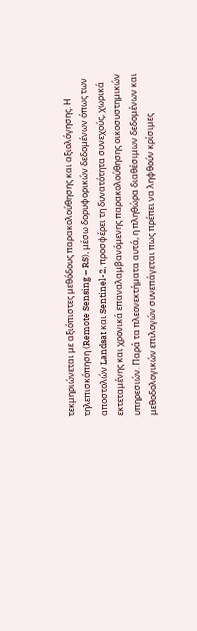τεκμηριώνεται με αξιόπιστες μεθόδους παρακολούθησης και αξιολόγησης. Η τηλεπισκόπηση (Remote Sensing – RS), μέσω δορυφορικών δεδομένων όπως των αποστολών Landsat και Sentinel-2, προσφέρει τη δυνατότητα συνεχούς, χωρικά εκτεταμένης και χρονικά επαναλαμβανόμενης παρακολούθησης οικοσυστημικών υπηρεσιών. Παρά τα πλεονεκτήματα αυτά, η πληθώρα διαθέσιμων δεδομένων και μεθοδολογικών επιλογών συνεπάγεται πως πρέπει να ληφθούν κρίσιμες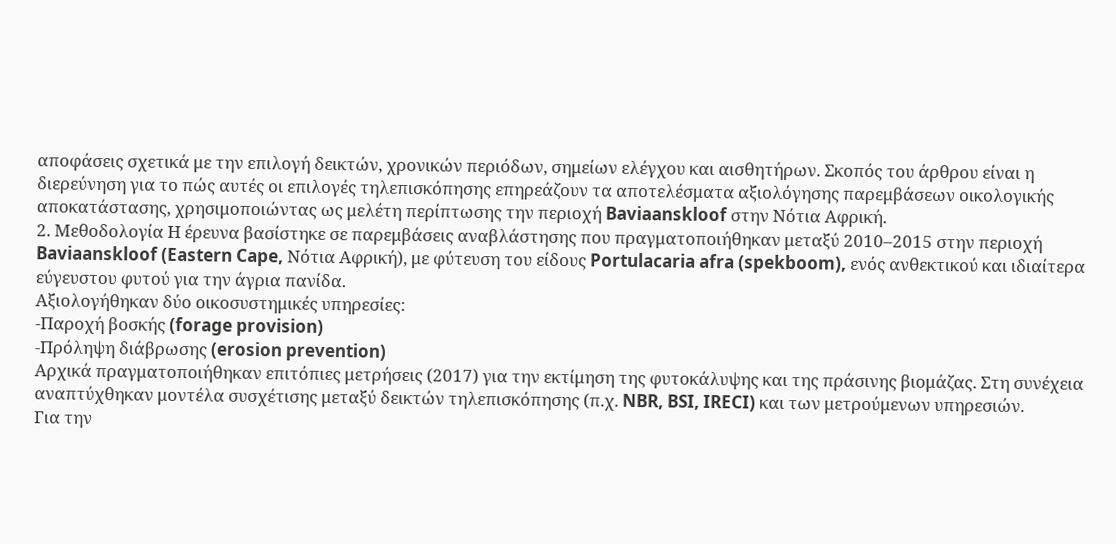αποφάσεις σχετικά με την επιλογή δεικτών, χρονικών περιόδων, σημείων ελέγχου και αισθητήρων. Σκοπός του άρθρου είναι η διερεύνηση για το πώς αυτές οι επιλογές τηλεπισκόπησης επηρεάζουν τα αποτελέσματα αξιολόγησης παρεμβάσεων οικολογικής αποκατάστασης, χρησιμοποιώντας ως μελέτη περίπτωσης την περιοχή Baviaanskloof στην Νότια Αφρική.
2. Μεθοδολογία Η έρευνα βασίστηκε σε παρεμβάσεις αναβλάστησης που πραγματοποιήθηκαν μεταξύ 2010–2015 στην περιοχή Baviaanskloof (Eastern Cape, Νότια Αφρική), με φύτευση του είδους Portulacaria afra (spekboom), ενός ανθεκτικού και ιδιαίτερα εύγευστου φυτού για την άγρια πανίδα.
Αξιολογήθηκαν δύο οικοσυστημικές υπηρεσίες:
-Παροχή βοσκής (forage provision)
-Πρόληψη διάβρωσης (erosion prevention)
Αρχικά πραγματοποιήθηκαν επιτόπιες μετρήσεις (2017) για την εκτίμηση της φυτοκάλυψης και της πράσινης βιομάζας. Στη συνέχεια αναπτύχθηκαν μοντέλα συσχέτισης μεταξύ δεικτών τηλεπισκόπησης (π.χ. NBR, BSI, IRECI) και των μετρούμενων υπηρεσιών.
Για την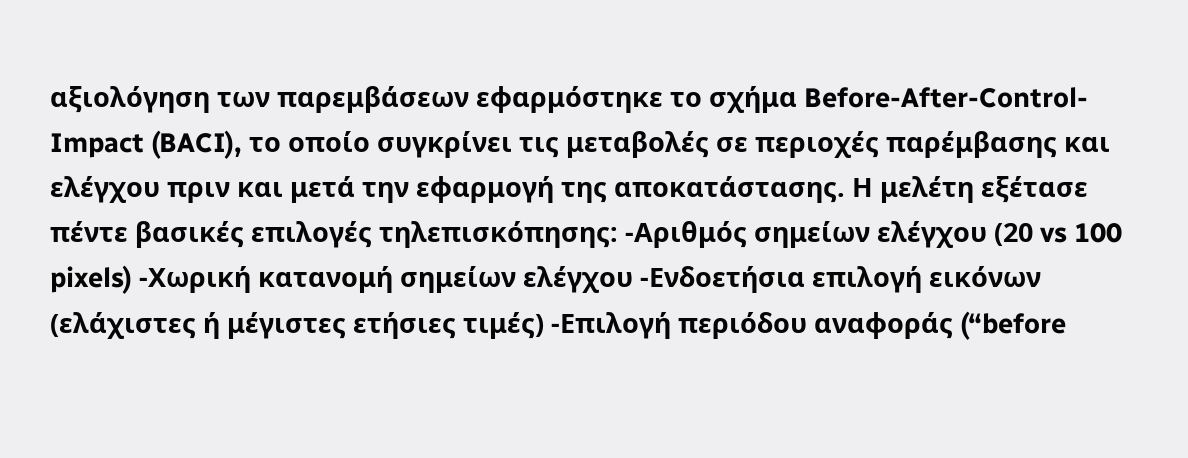αξιολόγηση των παρεμβάσεων εφαρμόστηκε το σχήμα Before-After-Control-Impact (BACI), το οποίο συγκρίνει τις μεταβολές σε περιοχές παρέμβασης και ελέγχου πριν και μετά την εφαρμογή της αποκατάστασης. Η μελέτη εξέτασε πέντε βασικές επιλογές τηλεπισκόπησης: -Αριθμός σημείων ελέγχου (20 vs 100 pixels) -Χωρική κατανομή σημείων ελέγχου -Ενδοετήσια επιλογή εικόνων (ελάχιστες ή μέγιστες ετήσιες τιμές) -Επιλογή περιόδου αναφοράς (“before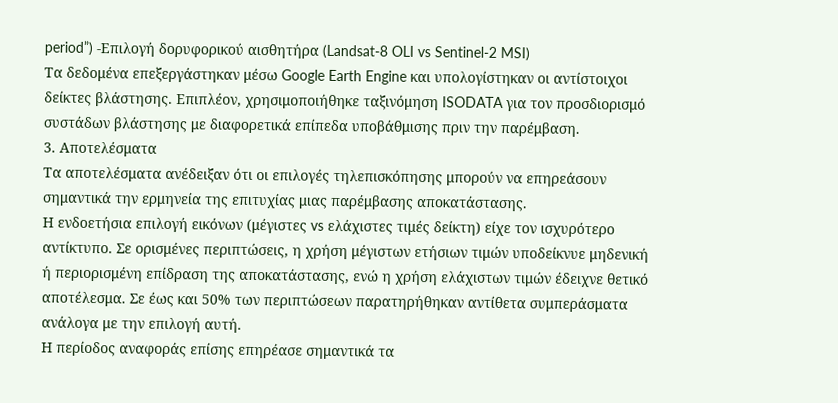period”) -Επιλογή δορυφορικού αισθητήρα (Landsat-8 OLI vs Sentinel-2 MSI)
Τα δεδομένα επεξεργάστηκαν μέσω Google Earth Engine και υπολογίστηκαν οι αντίστοιχοι δείκτες βλάστησης. Επιπλέον, χρησιμοποιήθηκε ταξινόμηση ISODATA για τον προσδιορισμό συστάδων βλάστησης με διαφορετικά επίπεδα υποβάθμισης πριν την παρέμβαση.
3. Αποτελέσματα
Τα αποτελέσματα ανέδειξαν ότι οι επιλογές τηλεπισκόπησης μπορούν να επηρεάσουν σημαντικά την ερμηνεία της επιτυχίας μιας παρέμβασης αποκατάστασης.
Η ενδοετήσια επιλογή εικόνων (μέγιστες vs ελάχιστες τιμές δείκτη) είχε τον ισχυρότερο αντίκτυπο. Σε ορισμένες περιπτώσεις, η χρήση μέγιστων ετήσιων τιμών υποδείκνυε μηδενική ή περιορισμένη επίδραση της αποκατάστασης, ενώ η χρήση ελάχιστων τιμών έδειχνε θετικό αποτέλεσμα. Σε έως και 50% των περιπτώσεων παρατηρήθηκαν αντίθετα συμπεράσματα ανάλογα με την επιλογή αυτή.
Η περίοδος αναφοράς επίσης επηρέασε σημαντικά τα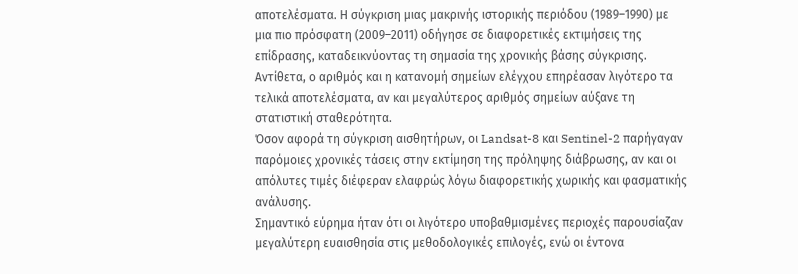αποτελέσματα. Η σύγκριση μιας μακρινής ιστορικής περιόδου (1989–1990) με μια πιο πρόσφατη (2009–2011) οδήγησε σε διαφορετικές εκτιμήσεις της επίδρασης, καταδεικνύοντας τη σημασία της χρονικής βάσης σύγκρισης.
Αντίθετα, ο αριθμός και η κατανομή σημείων ελέγχου επηρέασαν λιγότερο τα τελικά αποτελέσματα, αν και μεγαλύτερος αριθμός σημείων αύξανε τη στατιστική σταθερότητα.
Όσον αφορά τη σύγκριση αισθητήρων, οι Landsat-8 και Sentinel-2 παρήγαγαν παρόμοιες χρονικές τάσεις στην εκτίμηση της πρόληψης διάβρωσης, αν και οι απόλυτες τιμές διέφεραν ελαφρώς λόγω διαφορετικής χωρικής και φασματικής ανάλυσης.
Σημαντικό εύρημα ήταν ότι οι λιγότερο υποβαθμισμένες περιοχές παρουσίαζαν μεγαλύτερη ευαισθησία στις μεθοδολογικές επιλογές, ενώ οι έντονα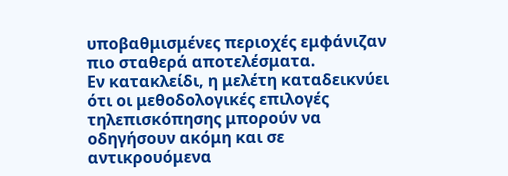υποβαθμισμένες περιοχές εμφάνιζαν πιο σταθερά αποτελέσματα.
Εν κατακλείδι, η μελέτη καταδεικνύει ότι οι μεθοδολογικές επιλογές τηλεπισκόπησης μπορούν να οδηγήσουν ακόμη και σε αντικρουόμενα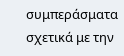συμπεράσματα σχετικά με την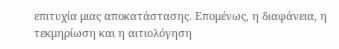επιτυχία μιας αποκατάστασης. Επομένως, η διαφάνεια, η τεκμηρίωση και η αιτιολόγηση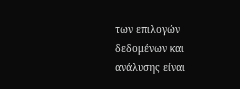των επιλογών δεδομένων και ανάλυσης είναι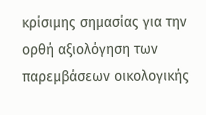κρίσιμης σημασίας για την ορθή αξιολόγηση των παρεμβάσεων οικολογικής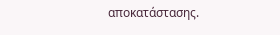αποκατάστασης.